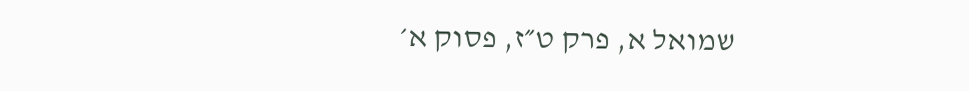שמואל א, פרק ט״ז, פסוק א׳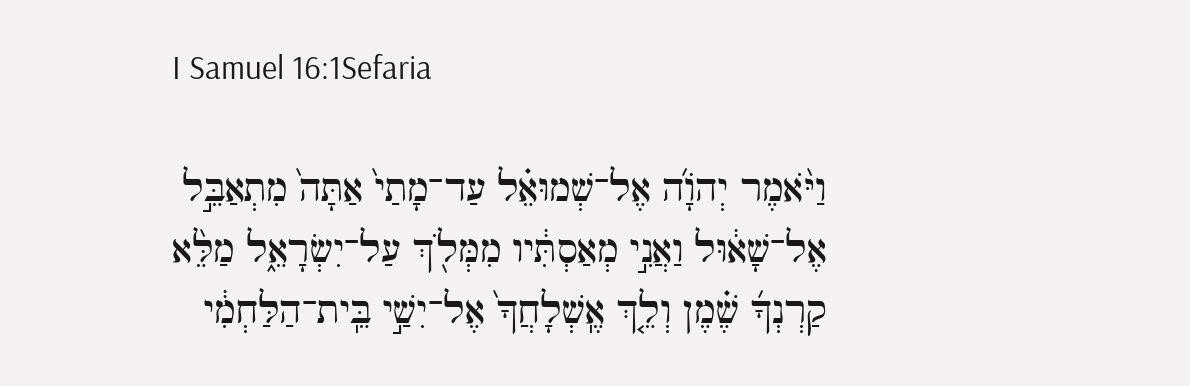I Samuel 16:1Sefaria

וַיֹּ֨אמֶר יְהֹוָ֜ה אֶל־שְׁמוּאֵ֗ל עַד־מָתַי֙ אַתָּה֙ מִתְאַבֵּ֣ל אֶל־שָׁא֔וּל וַאֲנִ֣י מְאַסְתִּ֔יו מִמְּלֹ֖ךְ עַל־יִשְׂרָאֵ֑ל מַלֵּ֨א קַרְנְךָ֜ שֶׁ֗מֶן וְלֵ֤ךְ אֶֽשְׁלָחֲךָ֙ אֶל־יִשַׁ֣י בֵּֽית־הַלַּחְמִ֔י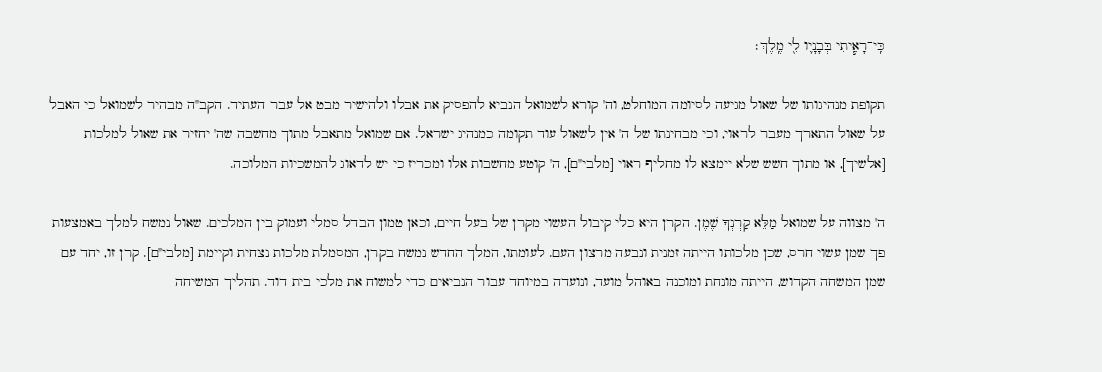כִּֽי־רָאִ֧יתִי בְּבָנָ֛יו לִ֖י מֶֽלֶךְ׃

תקופת מנהיגותו של שאול מגיעה לסיומה המוחלט, וה' קורא לשמואל הנביא להפסיק את אבלו ולהישיר מבט אל עבר העתיד. הקב"ה מבהיר לשמואל כי האבל על שאול התארך מעבר לראוי, וכי מבחינתו של ה' אין לשאול עוד תקומה כמנהיג ישראל. אם שמואל מתאבל מתוך מחשבה שה' יחזיר את שאול למלכות [אלשיך], או מתוך חשש שלא יימצא לו מחליף ראוי [מלבי"ם], ה' קוטע מחשבות אלו ומכריז כי יש לדאוג להמשכיות המלוכה.

ה' מצווה על שמואל מַלֵּא קַרְנְךָ שֶׁמֶן. הקרן היא כלי קיבול העשוי מקרן של בעל חיים, וכאן טמון הבדל סמלי ועמוק בין המלכים. שאול נמשח למלך באמצעות פך שמן עשוי חרס, שכן מלכותו הייתה זמנית ונבעה מרצון העם. לעומתו, המלך החדש נמשח בקרן, המסמלת מלכות נצחית וקיימת [מלבי"ם]. קרן זו, יחד עם שמן המשחה הקדוש, הייתה מונחת ומוכנה באוהל מועד, ונועדה במיוחד עבור הנביאים כדי למשוח את מלכי בית דוד. תהליך המשיחה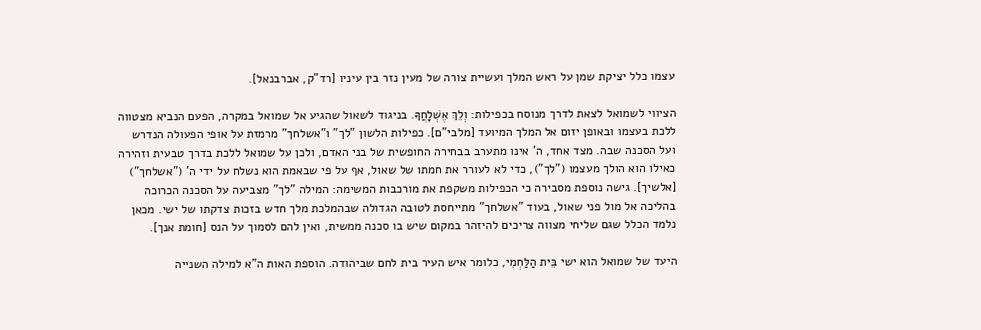עצמו כלל יציקת שמן על ראש המלך ועשיית צורה של מעין נזר בין עיניו [רד"ק, אברבנאל].

הציווי לשמואל לצאת לדרך מנוסח בכפילות: וְלֵךְ אֶשְׁלָחֲךָ. בניגוד לשאול שהגיע אל שמואל במקרה, הפעם הנביא מצטווה ללכת בעצמו ובאופן יזום אל המלך המיועד [מלבי"ם]. כפילות הלשון "לך" ו"אשלחך" מרמזת על אופי הפעולה הנדרש ועל הסכנה שבה. מצד אחד, ה' אינו מתערב בבחירה החופשית של בני האדם, ולכן על שמואל ללכת בדרך טבעית וזהירה כאילו הוא הולך מעצמו ("לך"), כדי לא לעורר את חמתו של שאול, אף על פי שבאמת הוא נשלח על ידי ה' ("אשלחך") [אלשיך]. גישה נוספת מסבירה כי הכפילות משקפת את מורכבות המשימה: המילה "לך" מצביעה על הסכנה הכרוכה בהליכה אל מול פני שאול, בעוד "אשלחך" מתייחסת לטובה הגדולה שבהמלכת מלך חדש בזכות צדקתו של ישי. מכאן נלמד הכלל שגם שליחי מצווה צריכים להיזהר במקום שיש בו סכנה ממשית, ואין להם לסמוך על הנס [חומת אנך].

היעד של שמואל הוא ישי בֵּית הַלַּחְמִי, כלומר איש העיר בית לחם שביהודה. הוספת האות ה"א למילה השנייה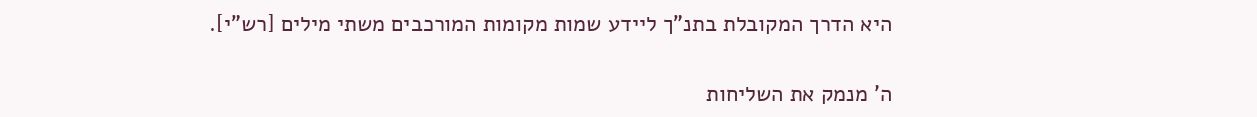היא הדרך המקובלת בתנ"ך ליידע שמות מקומות המורכבים משתי מילים [רש"י].

ה' מנמק את השליחות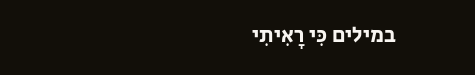במילים כִּי רָאִיתִי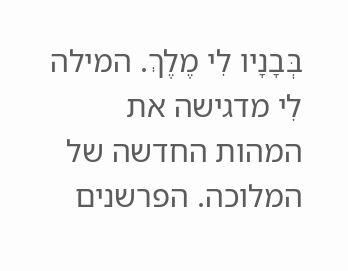בְּבָנָיו לִי מֶלֶךְ. המילה לִי מדגישה את המהות החדשה של המלוכה. הפרשנים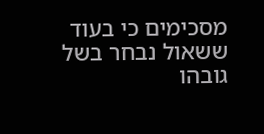מסכימים כי בעוד ששאול נבחר בשל גובהו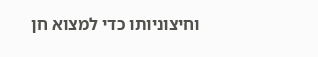וחיצוניותו כדי למצוא חן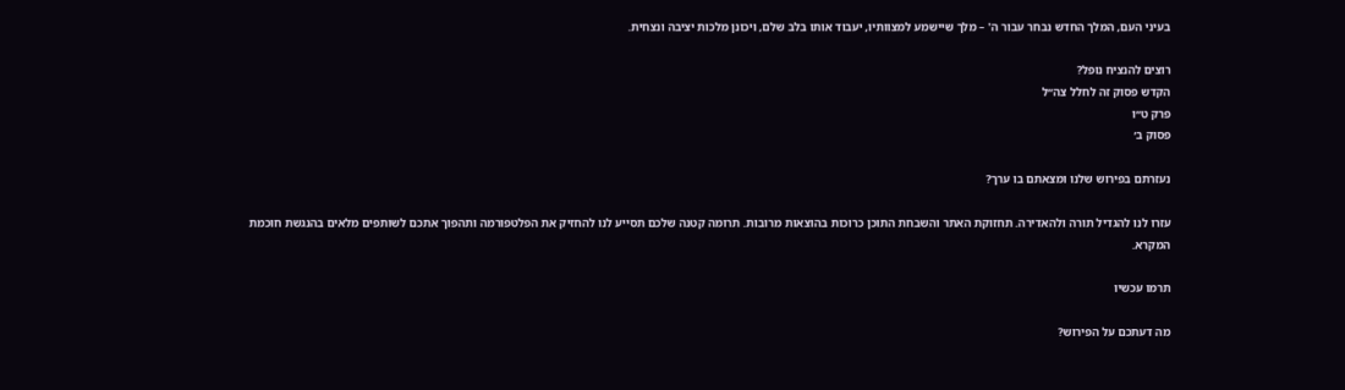בעיני העם, המלך החדש נבחר עבור ה' – מלך שיישמע למצוותיו, יעבוד אותו בלב שלם, ויכונן מלכות יציבה ונצחית.

רוצים להנציח נופל?
הקדש פסוק זה לחלל צה״ל
פרק ט״ו
פסוק ב׳

נעזרתם בפירוש שלנו ומצאתם בו ערך?

עזרו לנו להגדיל תורה ולהאדירה. תחזוקת האתר והשבחת התוכן כרוכות בהוצאות מרובות. תרומה קטנה שלכם תסייע לנו להחזיק את הפלטפורמה ותהפוך אתכם לשותפים מלאים בהנגשת חוכמת המקרא.

תרמו עכשיו

מה דעתכם על הפירוש?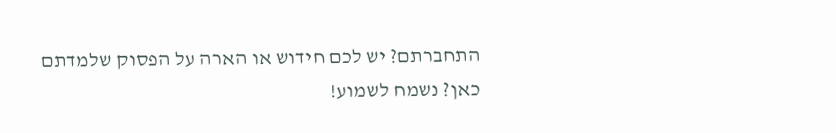התחברתם? יש לכם חידוש או הארה על הפסוק שלמדתם כאן? נשמח לשמוע!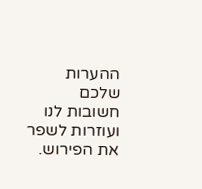ההערות שלכם חשובות לנו ועוזרות לשפר את הפירוש.